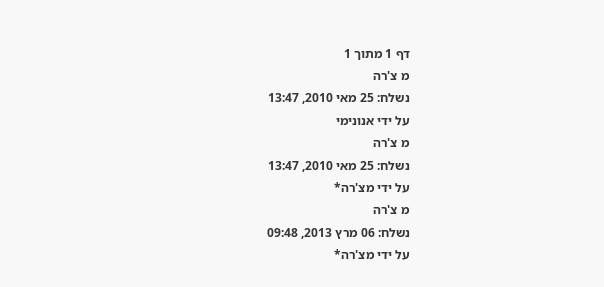דף 1 מתוך 1
מ צ'רה
נשלח: 25 מאי 2010, 13:47
על ידי אנונימי
מ צ'רה
נשלח: 25 מאי 2010, 13:47
על ידי מצ'רה*
מ צ'רה
נשלח: 06 מרץ 2013, 09:48
על ידי מצ'רה*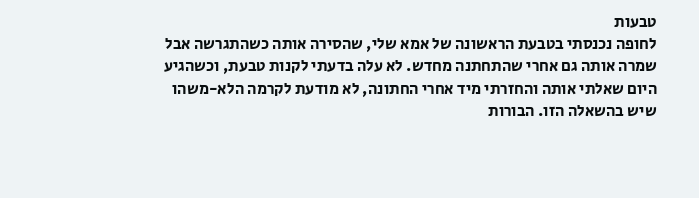טבעות
לחופה נכנסתי בטבעת הראשונה של אמא שלי, שהסירה אותה כשהתגרשה אבל שמרה אותה גם אחרי שהתחתנה מחדש. לא עלה בדעתי לקנות טבעת, וכשהגיע היום שאלתי אותה והחזרתי מיד אחרי החתונה, לא מודעת לקרמה הלא-משהו שיש בהשאלה הזו. הבורות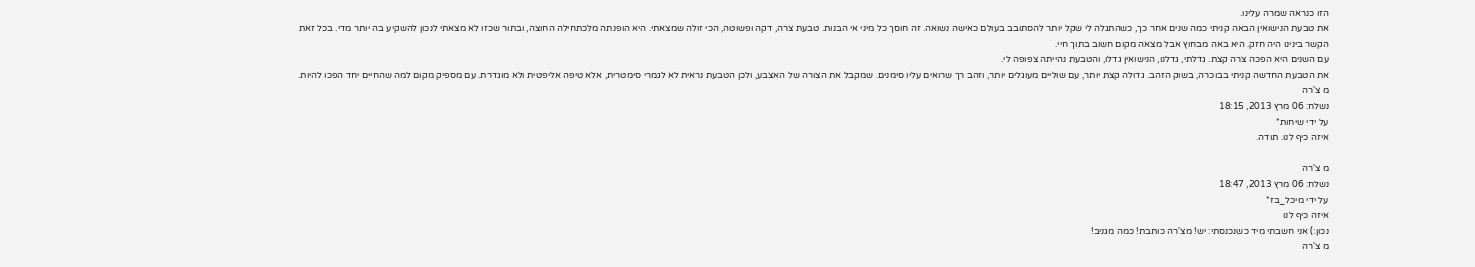הזו כנראה שמרה עלינו.
את טבעת הנישואין הבאה קניתי כמה שנים אחר כך, כשהתגלה לי שקל יותר להסתובב בעולם כאישה נשואה. זה חוסך כל מיני אי הבנות. טבעת צרה, דקה ופשוטה, הכי זולה שמצאתי. היא הופנתה מלכתחילה החוצה, ובתור שכזו לא מצאתי לנכון להשקיע בה יותר מדי. בכל זאת הקשר בינינו היה חזק. היא באה מבחוץ אבל מצאה מקום חשוב בתוך חיי.
עם השנים היא הפכה צרה קצת. גדלתי, גדלנו, הנישואין גדלו, והטבעת נהייתה צפופה לי.
את הטבעת החדשה קניתי בבוכרה, בשוק הזהב. גדולה קצת יותר, עם שוליים מעוגלים יותר, וזהב רך שרואים עליו סימנים. שמקבל את הצורה של האצבע, ולכן הטבעת נראית לא לגמרי סימטרית, אלא טיפה אליפטית ולא מוגדרת. עם מספיק מקום למה שהחיים יחד הפכו להיות.
מ צ'רה
נשלח: 06 מרץ 2013, 18:15
על ידי שיחות*
איזה כיף לנו. תודה.

מ צ'רה
נשלח: 06 מרץ 2013, 18:47
על ידי מיכל_בז*
איזה כיף לנו
נכון:) אני חשבתי מיד כשנכנסתי: יש! מצ'רה כותבת! כמה מגניב!
מ צ'רה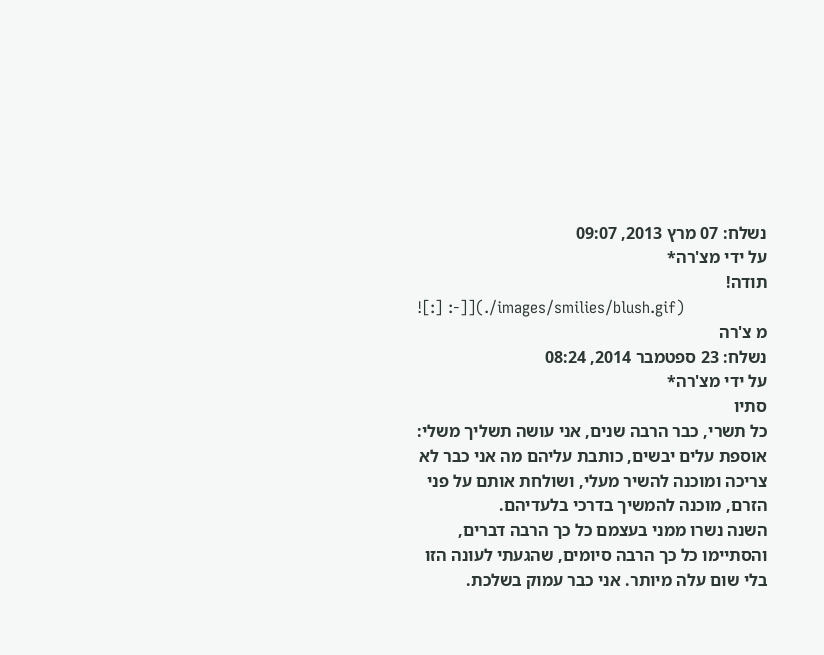נשלח: 07 מרץ 2013, 09:07
על ידי מצ'רה*
תודה!
![:] :-]](./images/smilies/blush.gif)
מ צ'רה
נשלח: 23 ספטמבר 2014, 08:24
על ידי מצ'רה*
סתיו
כל תשרי, כבר הרבה שנים, אני עושה תשליך משלי:
אוספת עלים יבשים, כותבת עליהם מה אני כבר לא צריכה ומוכנה להשיר מעלי, ושולחת אותם על פני הזרם, מוכנה להמשיך בדרכי בלעדיהם.
השנה נשרו ממני בעצמם כל כך הרבה דברים, והסתיימו כל כך הרבה סיומים, שהגעתי לעונה הזו בלי שום עלה מיותר. אני כבר עמוק בשלכת.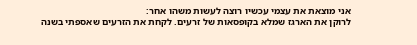אני מוצאת את עצמי עכשיו רוצה לעשות משהו אחר:
לרוקן את הארגז שמלא בקופסאות של זרעים. לקחת את הזרעים שאספתי בשנה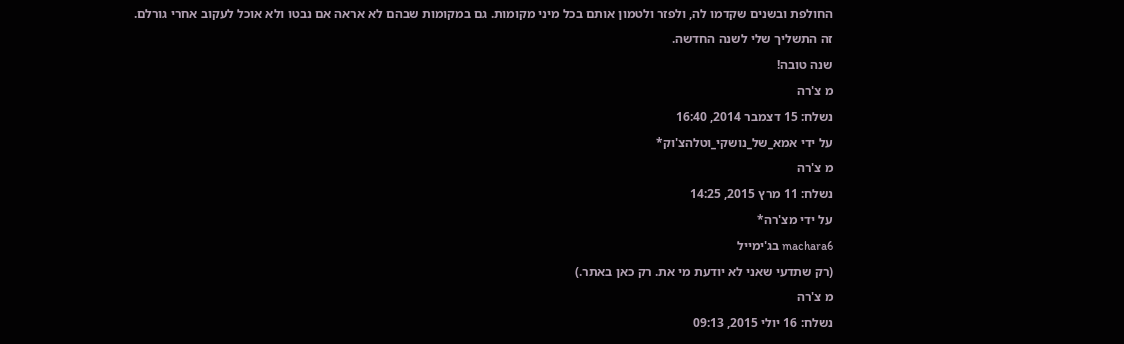החולפת ובשנים שקדמו לה, ולפזר ולטמון אותם בכל מיני מקומות. גם במקומות שבהם לא אראה אם נבטו ולא אוכל לעקוב אחרי גורלם.
זה התשליך שלי לשנה החדשה.
שנה טובה!
מ צ'רה
נשלח: 15 דצמבר 2014, 16:40
על ידי אמא_של_נושקי_וטלהצ'וק*
מ צ'רה
נשלח: 11 מרץ 2015, 14:25
על ידי מצ'רה*
machara6 בג'ימייל
(רק שתדעי שאני לא יודעת מי את. רק כאן באתר.)
מ צ'רה
נשלח: 16 יולי 2015, 09:13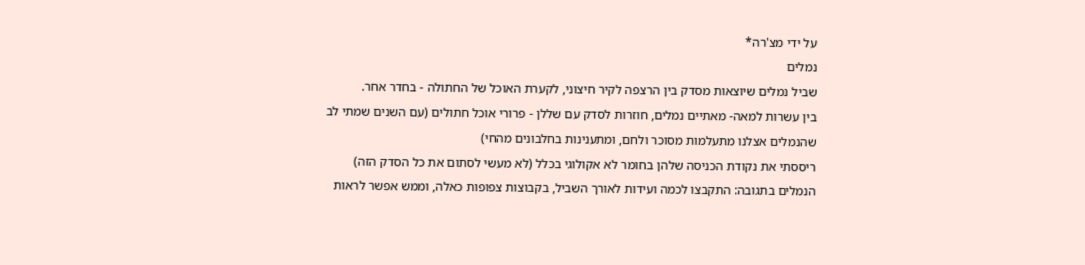על ידי מצ'רה*
נמלים
שביל נמלים שיוצאות מסדק בין הרצפה לקיר חיצוני, לקערת האוכל של החתולה - בחדר אחר.
בין עשרות למאה- מאתיים נמלים, חוזרות לסדק עם שללן - פרורי אוכל חתולים (עם השנים שמתי לב שהנמלים אצלנו מתעלמות מסוכר ולחם, ומתענינות בחלבונים מהחי)
ריססתי את נקודת הכניסה שלהן בחומר לא אקולוגי בכלל (לא מעשי לסתום את כל הסדק הזה)
הנמלים בתגובה: התקבצו לכמה ועידות לאורך השביל, בקבוצות צפופות כאלה, וממש אפשר לראות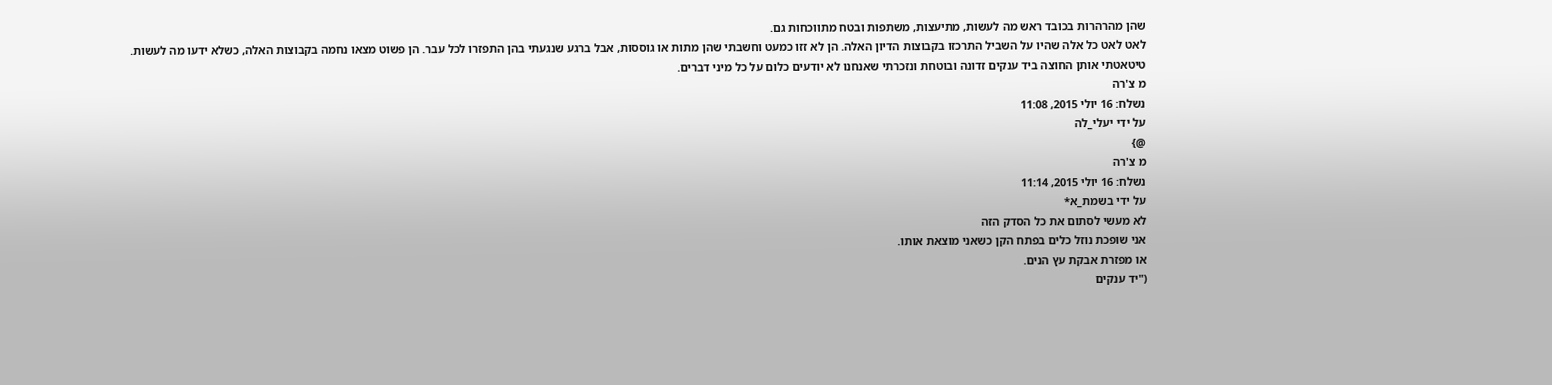שהן מהרהרות בכובד ראש מה לעשות, מתיעצות, משתפות ובטח מתווכחות גם.
לאט לאט כל אלה שהיו על השביל התרכזו בקבוצות הדיון האלה. הן לא זזו כמעט וחשבתי שהן מתות או גוססות, אבל ברגע שנגעתי בהן התפזרו לכל עבר. הן פשוט מצאו נחמה בקבוצות האלה, כשלא ידעו מה לעשות.
טיטאטתי אותן החוצה ביד ענקים זדונה ובוטחת ונזכרתי שאנחנו לא יודעים כלום על כל מיני דברים.
מ צ'רה
נשלח: 16 יולי 2015, 11:08
על ידי יעלי_לה
@}
מ צ'רה
נשלח: 16 יולי 2015, 11:14
על ידי בשמת_א*
לא מעשי לסתום את כל הסדק הזה
אני שופכת נוזל כלים בפתח הקן כשאני מוצאת אותו.
או מפזרת אבקת עץ הנים.
("יד ענקים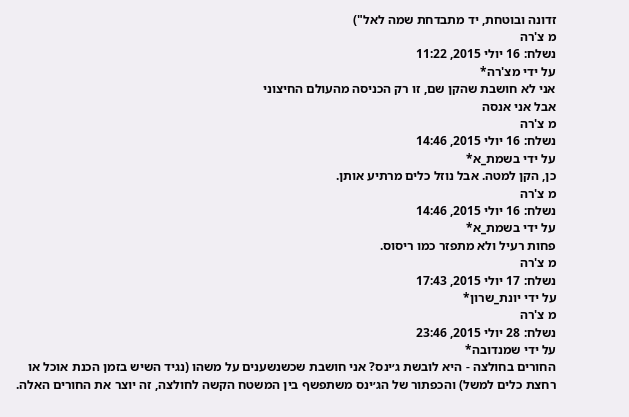זדונה ובוטחת, יד מתבדחת שמה לאל")
מ צ'רה
נשלח: 16 יולי 2015, 11:22
על ידי מצ'רה*
אני לא חושבת שהקן שם, זו רק הכניסה מהעולם החיצוני
אבל אני אנסה
מ צ'רה
נשלח: 16 יולי 2015, 14:46
על ידי בשמת_א*
כן, הקן למטה. אבל נוזל כלים מרתיע אותן.
מ צ'רה
נשלח: 16 יולי 2015, 14:46
על ידי בשמת_א*
פחות רעיל ולא מתפזר כמו ריסוס.
מ צ'רה
נשלח: 17 יולי 2015, 17:43
על ידי יונת_שרון*
מ צ'רה
נשלח: 28 יולי 2015, 23:46
על ידי שמנדובה*
החורים בחולצה - היא לובשת ג׳ינס? אני חושבת שכשנשענים על משהו (נגיד השיש בזמן הכנת אוכל או רחצת כלים למשל) והכפתור של הג׳ינס משתפשף בין המשטח הקשה לחולצה, זה יוצר את החורים האלה.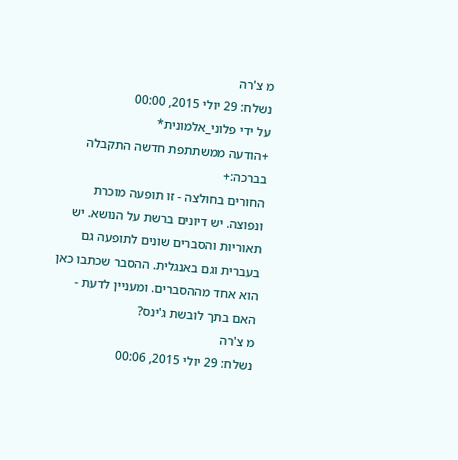מ צ'רה
נשלח: 29 יולי 2015, 00:00
על ידי פלוני_אלמונית*
+הודעה ממשתתפת חדשה התקבלה בברכה:+
החורים בחולצה - זו תופעה מוכרת ונפוצה. יש דיונים ברשת על הנושא. יש תאוריות והסברים שונים לתופעה גם בעברית וגם באנגלית. ההסבר שכתבו כאן הוא אחד מההסברים. ומעניין לדעת - האם בתך לובשת ג'ינס?
מ צ'רה
נשלח: 29 יולי 2015, 00:06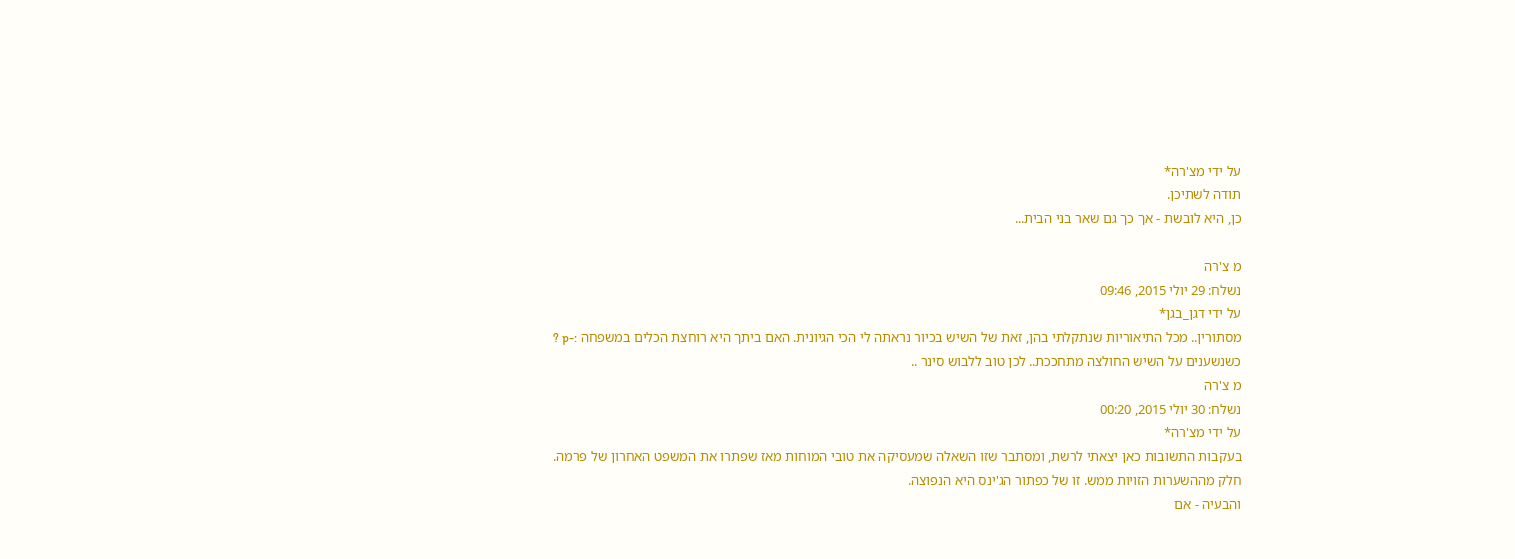על ידי מצ'רה*
תודה לשתיכן.
כן, היא לובשת - אך כך גם שאר בני הבית...

מ צ'רה
נשלח: 29 יולי 2015, 09:46
על ידי דגן_בגן*
מסתורין.. מכל התיאוריות שנתקלתי בהן, זאת של השיש בכיור נראתה לי הכי הגיונית. האם ביתך היא רוחצת הכלים במשפחה :-p ?
כשנשענים על השיש החולצה מתחככת.. לכן טוב ללבוש סינר ..
מ צ'רה
נשלח: 30 יולי 2015, 00:20
על ידי מצ'רה*
בעקבות התשובות כאן יצאתי לרשת, ומסתבר שזו השאלה שמעסיקה את טובי המוחות מאז שפתרו את המשפט האחרון של פרמה.
חלק מההשערות הזויות ממש. זו של כפתור הג'ינס היא הנפוצה.
והבעיה - אם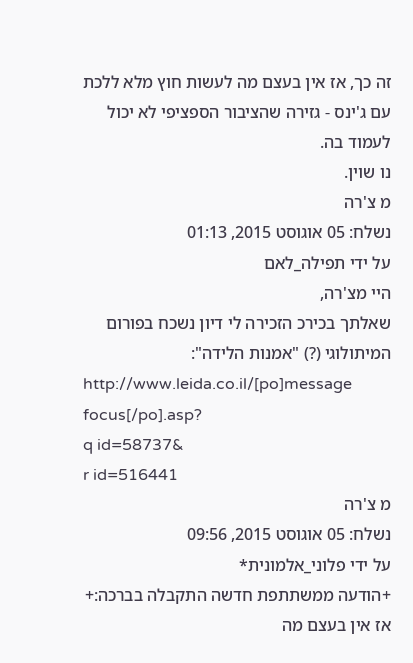זה כך, אז אין בעצם מה לעשות חוץ מלא ללכת עם ג'ינס - גזירה שהציבור הספציפי לא יכול לעמוד בה.
נו שוין.
מ צ'רה
נשלח: 05 אוגוסט 2015, 01:13
על ידי תפילה_לאם
היי מצ'רה,
שאלתך בכירכ הזכירה לי דיון נשכח בפורום המיתולוגי (?) "אמנות הלידה":
http://www.leida.co.il/[po]message focus[/po].asp?
q id=58737&
r id=516441
מ צ'רה
נשלח: 05 אוגוסט 2015, 09:56
על ידי פלוני_אלמונית*
+הודעה ממשתתפת חדשה התקבלה בברכה:+
אז אין בעצם מה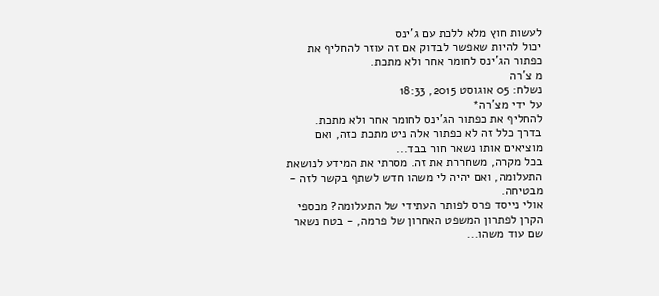לעשות חוץ מלא ללכת עם ג'ינס
יכול להיות שאפשר לבדוק אם זה עוזר להחליף את כפתור הג'ינס לחומר אחר ולא מתכת.
מ צ'רה
נשלח: 05 אוגוסט 2015, 18:33
על ידי מצ'רה*
להחליף את כפתור הג'ינס לחומר אחר ולא מתכת.
בדרך כלל זה לא כפתור אלה ניט מתכת כזה, ואם מוציאים אותו נשאר חור בבד...
בכל מקרה, משחררת את זה. מסרתי את המידע לנושאת התעלומה, ואם יהיה לי משהו חדש לשתף בקשר לזה - מבטיחה.
אולי נייסד פרס לפותר העתידי של התעלומה? מכספי הקרן לפתרון המשפט האחרון של פרמה, - בטח נשאר שם עוד משהו...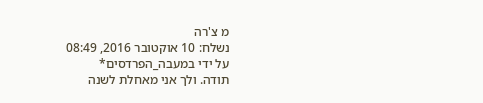מ צ'רה
נשלח: 10 אוקטובר 2016, 08:49
על ידי במעבה_הפרדסים*
תודה. ולך אני מאחלת לשנה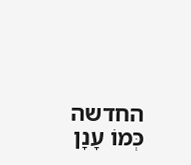החדשה כְּמוֹ עָנָן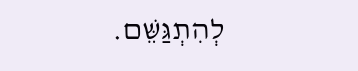לְהִתְגַּשֵּׁם.